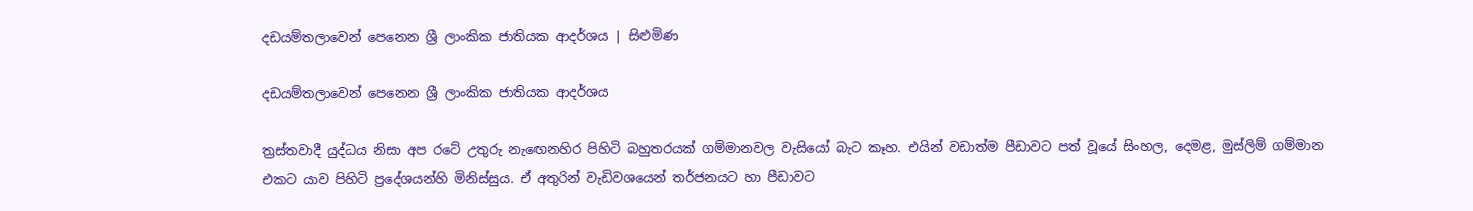දඩයම්තලාවෙන් පෙනෙන ශ්‍රී ලාංකික ජාතියක ආදර්ශය | සිළුමිණ

දඩයම්තලාවෙන් පෙනෙන ශ්‍රී ලාංකික ජාතියක ආදර්ශය

ත්‍රස්තවාදී යුද්ධය නිසා අප රටේ උතුරු නැඟෙනහිර පිහිටි බහුතරයක් ගම්මානවල වැසියෝ බැට කෑහ. එයින් වඩාත්ම පීඩාවට පත් වූයේ සිංහල, දෙමළ, මුස්ලිම් ගම්මාන එකට යාව පිහිටි ප්‍රදේශයන්හි මිනිස්සුය. ඒ අතුරින් වැඩිවශයෙන් තර්ජනයට හා පීඩාවට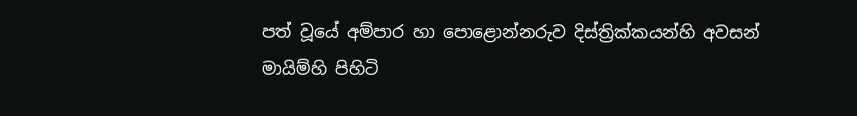පත් වූයේ අම්පාර හා පොළොන්නරුව දිස්ත්‍රික්කයන්හි අවසන් මායිම්හි පිහිටි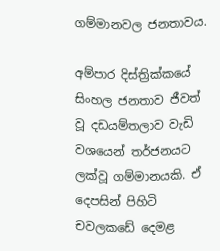ගම්මානවල ජනතාවය.

අම්පාර දිස්ත්‍රික්කයේ සිංහල ජනතාව ජීවත් වූ දඩයම්තලාව වැඩි වශයෙන් තර්ජනයට ලක්වූ ගම්මානයකි. ඒ දෙපසින් පිහිටි චවලකඩේ දෙමළ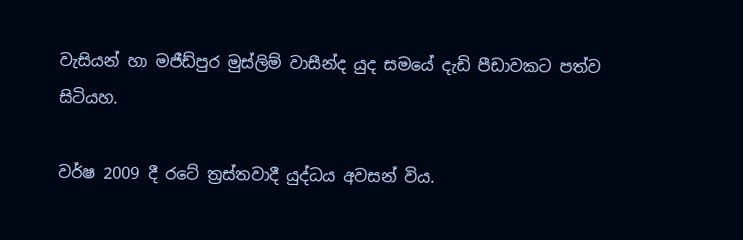වැසියන් හා මජීඩ්පුර මුස්ලිම් වාසීන්ද යුද සමයේ දැඩි පීඩාවකට පත්ව සිටියහ.

වර්ෂ 2009 දී රටේ ත්‍රස්තවාදී යුද්ධය අවසන් විය.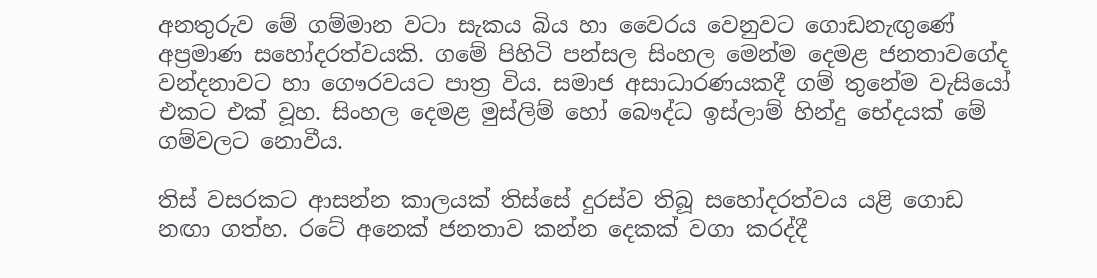අනතුරුව මේ ගම්මාන වටා සැකය බිය හා වෛරය වෙනුවට ගොඩනැඟුණේ අප්‍රමාණ සහෝදරත්වයකි. ගමේ පිහිටි පන්සල සිංහල මෙන්ම දෙමළ ජනතාවගේද වන්දනාවට හා ගෞරවයට පාත්‍ර විය. සමාජ අසාධාරණයකදී ගම් තුනේම වැසියෝ එකට එක් වූහ. සිංහල දෙමළ මුස්ලිම් හෝ බෞද්ධ ඉස්ලාම් හින්දු භේදයක් මේ ගම්වලට නොවීය.

තිස් වසරකට ආසන්න කාලයක් තිස්සේ දුරස්ව තිබූ සහෝදරත්වය යළි ගොඩ නඟා ගත්හ. රටේ අනෙක් ජනතාව කන්න දෙකක් වගා කරද්දී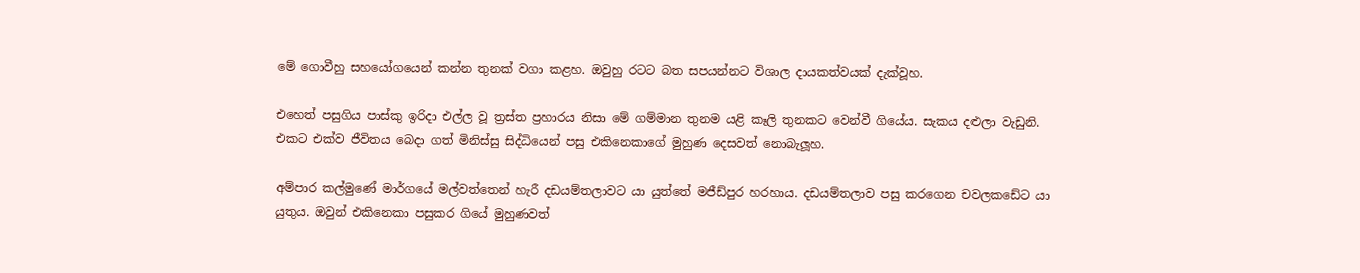මේ ගොවීහු සහයෝගයෙන් කන්න තුනක් වගා කළහ. ඔවුහු රටට බත සපයන්නට විශාල දායකත්වයක් දැක්වූහ.

එහෙත් පසුගිය පාස්කු ඉරිදා එල්ල වූ ත්‍රස්ත ප්‍රහාරය නිසා මේ ගම්මාන තුනම යළි කෑලි තුනකට වෙන්වී ගියේය. සැකය දළුලා වැඩුනි. එකට එක්ව ජීවිතය බෙදා ගත් මිනිස්සු සිද්ධියෙන් පසු එකිනෙකාගේ මුහුණ දෙසවත් නොබැලූහ.

අම්පාර කල්මුණේ මාර්ගයේ මල්වත්තෙන් හැරී දඩයම්තලාවට යා යුත්තේ මජීඩ්පුර හරහාය. දඩයම්තලාව පසු කරගෙන චවලකඩේට යා යුතුය. ඔවුන් එකිනෙකා පසුකර ගියේ මුහුණවත්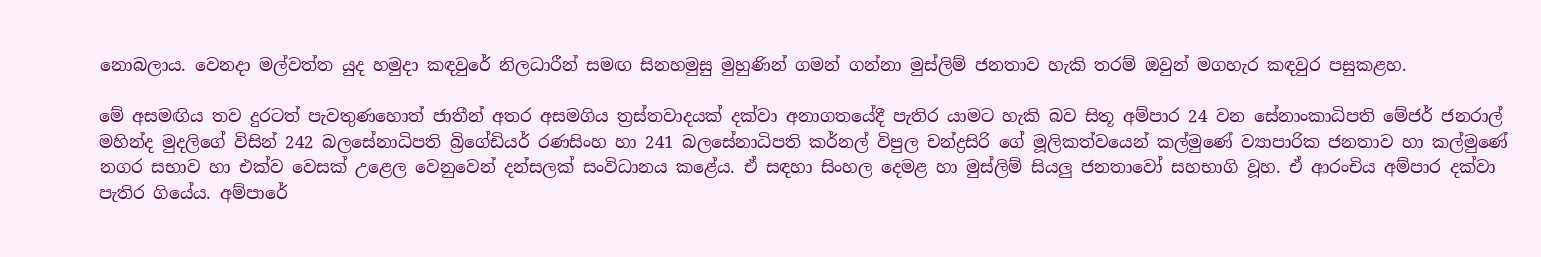නොබලාය. වෙනදා මල්වත්ත යුද හමුදා කඳවුරේ නිලධාරීන් සමඟ සිනහමුසු මුහුණින් ගමන් ගන්නා මුස්ලිම් ජනතාව හැකි තරම් ඔවුන් මගහැර කඳවුර පසුකළහ.

මේ අසමඟිය තව දුරටත් පැවතුණහොත් ජාතීන් අතර අසමගිය ත්‍රස්තවාදයක් දක්වා අනාගතයේදී පැතිර යාමට හැකි බව සිතූ අම්පාර 24 වන සේනාංකාධිපති මේජර් ජනරාල් මහින්ද මුදලිගේ විසින් 242 බලසේනාධිපති බ්‍රිගේඩියර් රණසිංහ හා 241 බලසේනාධිපති කර්නල් විපුල චන්ද්‍රසිරි ගේ මූලිකත්වයෙන් කල්මුණේ ව්‍යාපාරික ජනතාව හා කල්මුණේ නගර සභාව හා එක්ව වෙසක් උළෙල වෙනුවෙන් දන්සලක් සංවිධානය කළේය. ඒ සඳහා සිංහල දෙමළ හා මුස්ලිම් සියලු ජනතාවෝ සහභාගි වූහ. ඒ ආරංචිය අම්පාර දක්වා පැතිර ගියේය. අම්පාරේ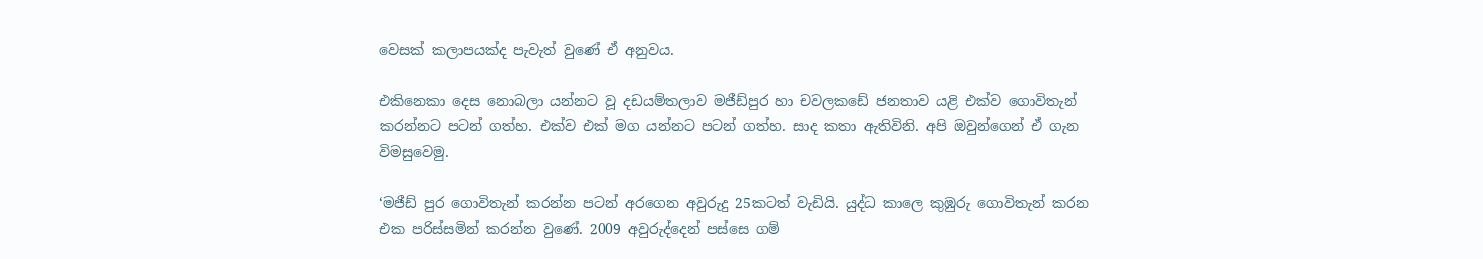වෙසක් කලාපයක්ද පැවැත් වුණේ ඒ අනුවය.

එකිනෙකා දෙස‍ නොබලා යන්නට වූ දඩයම්තලාව මජීඩ්පුර හා චවලකඩේ ජනතාව යළි එක්ව ගොවිතැන් කරන්නට පටන් ගත්හ. එක්ව එක් මග යන්නට පටන් ගත්හ. සාද කතා ඇතිවිනි. අපි ඔවුන්ගෙන් ඒ ගැන විමසුවෙමු.

‘මජීඩ් පුර ගොවිතැන් කරන්න පටන් අරගෙන අවුරුදු 25කටත් වැඩියි. යුද්ධ කාලෙ කුඹුරු ගොවිතැන් කරන එක පරිස්සමින් කරන්න වුණේ. 2009 අවුරුද්දෙන් පස්සෙ ගම්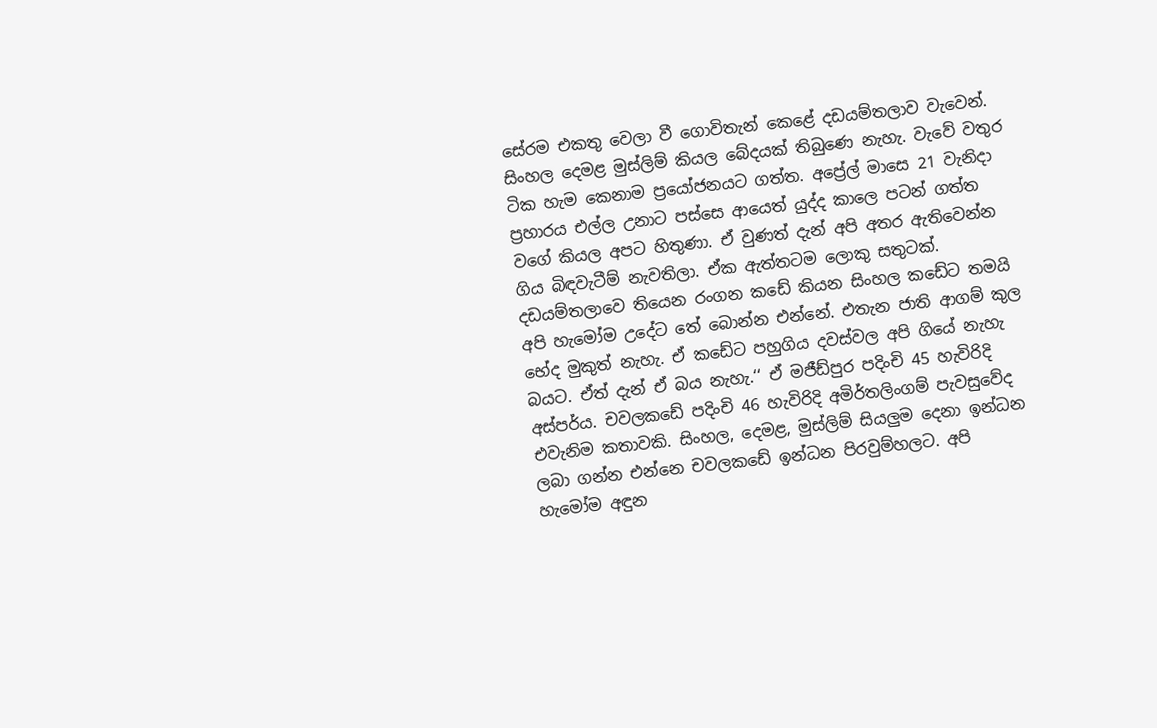සේරම එකතු වෙලා වී ගොවිතැන් කෙළේ දඩයම්තලාව වැවෙන්. සිංහල දෙමළ මුස්ලිම් කියල බේදයක් තිබුණෙ නැහැ. වැවේ වතුර ටික හැම කෙනාම ප්‍රයෝජනයට ගත්ත. අප්‍රේල් මාසෙ 21 වැනිදා ප්‍රහාරය එල්ල උනාට පස්සෙ ආයෙත් යුද්ද කාලෙ පටන් ගත්ත වගේ කියල අපට හිතුණා. ඒ වුණත් දැන් අපි අතර ඇතිවෙන්න ගිය බිඳවැටීම් නැවතිලා. ඒක ඇත්තටම ලොකු සතුටක්. දඩයම්තලාවෙ තියෙන රංගන කඩේ කියන සිංහල කඩේට තමයි අපි හැමෝම උදේට තේ බොන්න එන්නේ. එතැන ජාති ආගම් කුල භේද මුකුත් නැහැ. ඒ කඩේට පහුගිය දවස්වල අපි ගියේ නැහැ බයට. ඒත් දැන් ඒ බය නැහැ.‘‘ ඒ මජීඩ්පුර පදිංචි 45 හැවිරිදි අස්පර්ය. චවලකඩේ පදිංචි 46 හැවිරිදි අමිර්තලිංගම් පැවසුවේද එවැනිම කතාවකි. සිංහල, දෙමළ, මුස්ලිම් සියලුම දෙනා ඉන්ධන ලබා ගන්න එන්නෙ චවලකඩේ ඉන්ධන පිරවුම්හලට. අපි හැමෝම අඳුන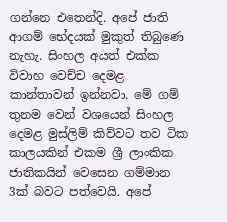ගන්නෙ එතෙන්දි. අපේ ජාති ආගම් භේදයක් මුකුත් තිබුණෙ නැහැ. සිංහල අයත් එක්ක විවාහ වෙච්ච දෙමළ කාන්තාවන් ඉන්නවා. මේ ගම් තුනම වෙන් වශයෙන් සිංහල දෙමළ මුස්ලිම් කිව්වට තව ටික කාලයකින් එකම ශ්‍රී ලාංකික ජාතිකයින් වෙසෙන ගම්මාන 3ක් බවට පත්වෙයි. අපේ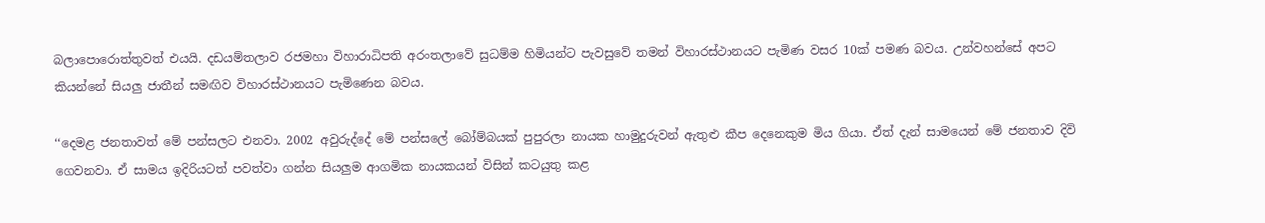බලාපොරොත්තුවත් එයයි. දඩයම්තලාව රජමහා විහාරාධිපති අරංතලාවේ සුධම්ම හිමියන්ට පැවසුවේ තමන් විහාරස්ථානයට පැමිණ වසර 10ක් පමණ බවය. උන්වහන්සේ අපට කියන්නේ සියලු ජාතීන් සමඟිව විහාරස්ථානයට පැමිණෙන බවය.

‘‘දෙමළ ජනතාවත් මේ පන්සලට එනවා. 2002 අවුරුද්දේ මේ පන්සලේ බෝම්බයක් පුපුරලා නායක හාමුදුරුවන් ඇතුළු කීප දෙනෙකුම මිය ගියා. ඒත් දැන් සාමයෙන් මේ ජනතාව දිවි ගෙවනවා. ඒ සාමය ඉදිරියටත් පවත්වා ගන්න සියලුම ආගමික නායකයන් විසින් කටයුතු කළ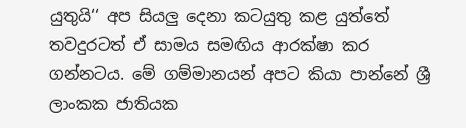යුතුයි‘‘ අප සියලු දෙනා කටයුතු කළ යුත්තේ තවදුරටත් ඒ සාමය සමඟිය ආරක්ෂා කර ගන්නටය. මේ ගම්මානයන් අපට කියා පාන්නේ ශ්‍රී ලාංකක ජාතියක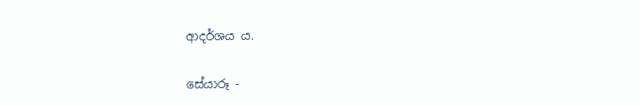ආදර්ශය ය.

සේයාරූ -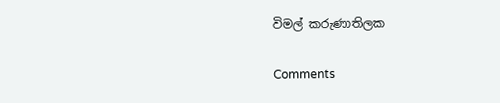විමල් කරුණාතිලක

Comments